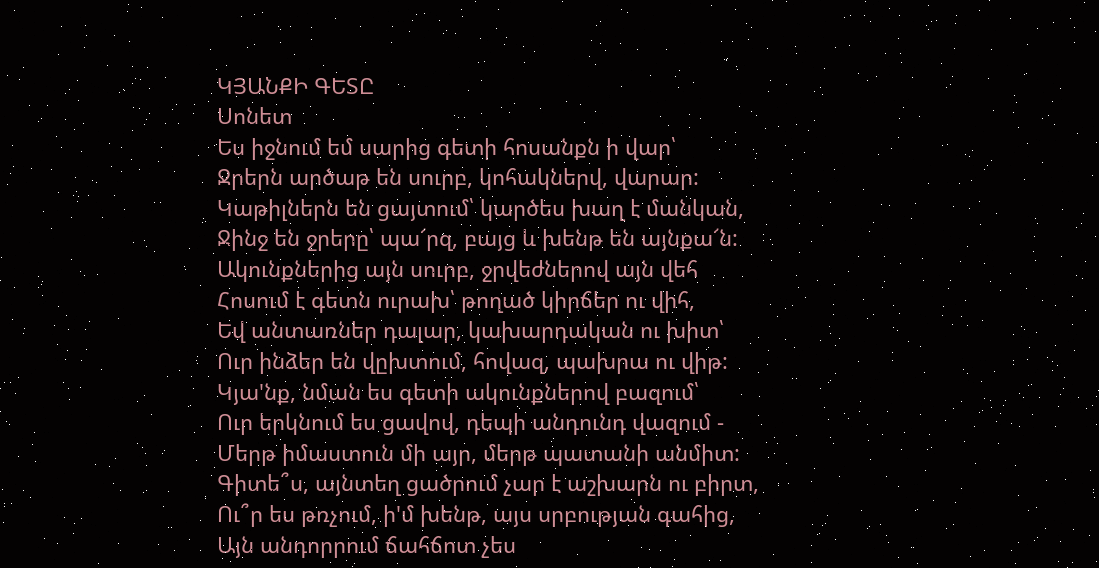ԿՅԱՆՔԻ ԳԵՏԸ
Սոնետ
Ես իջնում եմ սարից գետի հոսանքն ի վար՝
Ջրերն արծաթ են սուրբ, կոհակներվ, վարար:
Կաթիլներն են ցայտում՝ կարծես խաղ է մանկան,
Ջինջ են ջրերը՝ պա՜րզ, բայց և խենթ են այնքա՜ն:
Ակունքներից այն սուրբ, ջրվեժներով այն վեհ
Հոսում է գետն ուրախ՝ թողած կիրճեր ու վիհ,
Եվ անտառներ դալար, կախարդական ու խիտ՝
Ուր ինձեր են վըխտում, հովազ, պախրա ու վիթ:
Կյա'նք, նման ես գետի ակունքներով բազում՝
Ուր երկնում ես ցավով, դեպի անդունդ վազում -
Մերթ իմաստուն մի այր, մերթ պատանի անմիտ:
Գիտե՞ս, այնտեղ ցածրում չար է աշխարն ու բիրտ,
Ու՞ր ես թռչում, ի'մ խենթ, այս սրբության գահից,
Այն անդորրում ճահճոտ չես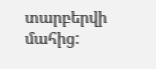տարբերվի մահից: